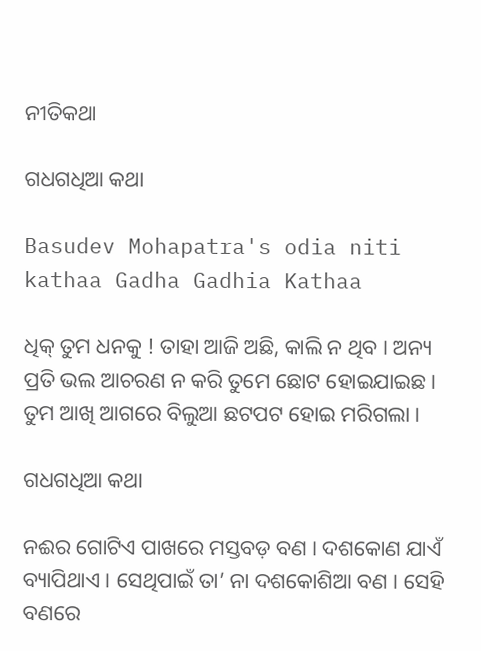ନୀତିକଥା

ଗଧଗଧିଆ କଥା

Basudev Mohapatra's odia niti kathaa Gadha Gadhia Kathaa

ଧିକ୍ ତୁମ ଧନକୁ ! ତାହା ଆଜି ଅଛି, କାଲି ନ ଥିବ । ଅନ୍ୟ ପ୍ରତି ଭଲ ଆଚରଣ ନ କରି ତୁମେ ଛୋଟ ହୋଇଯାଇଛ । ତୁମ ଆଖି ଆଗରେ ବିଲୁଆ ଛଟପଟ ହୋଇ ମରିଗଲା ।

ଗଧଗଧିଆ କଥା

ନଈର ଗୋଟିଏ ପାଖରେ ମସ୍ତବଡ଼ ବଣ । ଦଶକୋଣ ଯାଏଁ ବ୍ୟାପିଥାଏ । ସେଥିପାଇଁ ତା’ ନା ଦଶକୋଶିଆ ବଣ । ସେହି ବଣରେ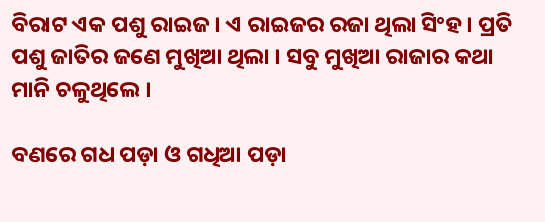ବିରାଟ ଏକ ପଶୁ ରାଇଜ । ଏ ରାଇଜର ରଜା ଥିଲା ସିଂହ । ପ୍ରତି ପଶୁ ଜାତିର ଜଣେ ମୁଖିଆ ଥିଲା । ସବୁ ମୁଖିଆ ରାଜାର କଥା ମାନି ଚଳୁଥିଲେ ।

ବଣରେ ଗଧ ପଡ଼ା ଓ ଗଧିଆ ପଡ଼ା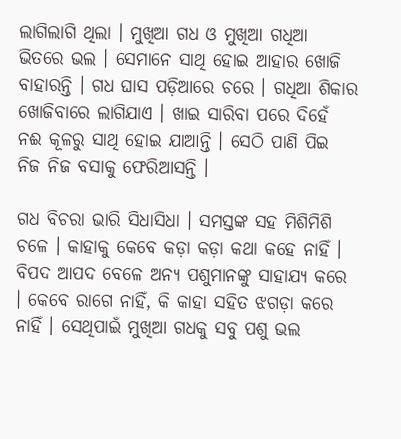ଲାଗିଲାଗି ଥିଲା । ମୁଖିଆ ଗଧ ଓ ମୁଖିଆ ଗଧିଆ ଭିତରେ ଭଲ । ସେମାନେ ସାଥି ହୋଇ ଆହାର ଖୋଜି ବାହାରନ୍ତି । ଗଧ ଘାସ ପଡ଼ିଆରେ ଚରେ । ଗଧିଆ ଶିକାର ଖୋଜିବାରେ ଲାଗିଯାଏ । ଖାଇ ସାରିବା ପରେ ଦିହେଁ ନଈ କୂଳରୁ ସାଥି ହୋଇ ଯାଆନ୍ତି । ସେଠି ପାଣି ପିଇ ନିଜ ନିଜ ବସାକୁ ଫେରିଆସନ୍ତି ।

ଗଧ ବିଚରା ଭାରି ସିଧାସିଧା । ସମସ୍ତଙ୍କ ସହ ମିଶିମିଶି ଚଳେ । କାହାକୁ କେବେ କଡ଼ା କଡ଼ା କଥା କହେ ନାହିଁ । ବିପଦ ଆପଦ ବେଳେ ଅନ୍ୟ ପଶୁମାନଙ୍କୁ ସାହାଯ୍ୟ କରେ । କେବେ ରାଗେ ନାହିଁ, କି କାହା ସହିତ ଝଗଡ଼ା କରେ ନାହିଁ । ସେଥିପାଇଁ ମୁଖିଆ ଗଧକୁ ସବୁ ପଶୁ ଭଲ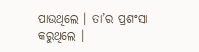ପାଉଥିଲେ । ତା’ର ପ୍ରଶଂସା କରୁଥିଲେ ।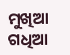ମୁଖିଆ ଗଧିଆ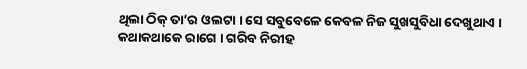ଥିଲା ଠିକ୍ ତା’ର ଓଲଟା । ସେ ସବୁବେଳେ କେବଳ ନିଜ ସୁଖସୁବିଧା ଦେଖୁଥାଏ । କଥାକଥାକେ ରାଗେ । ଗରିବ ନିରୀହ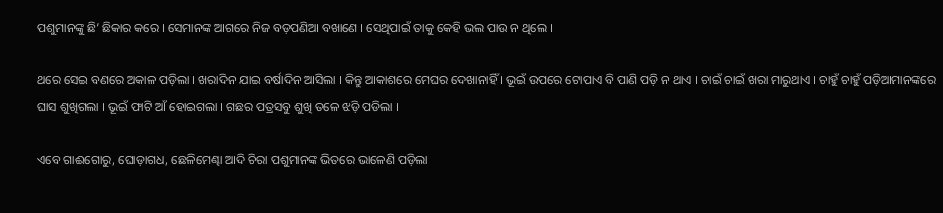ପଶୁମାନଙ୍କୁ ଛି’ ଛିକାର କରେ । ସେମାନଙ୍କ ଆଗରେ ନିଜ ବଡ଼ପଣିଆ ବଖାଣେ । ସେଥିପାଇଁ ତାକୁ କେହି ଭଲ ପାଉ ନ ଥିଲେ ।

ଥରେ ସେଇ ବଣରେ ଅକାଳ ପଡ଼ିଲା । ଖରାଦିନ ଯାଇ ବର୍ଷାଦିନ ଆସିଲା । କିନ୍ତୁ ଆକାଶରେ ମେଘର ଦେଖାନାହିଁ । ଭୂଇଁ ଉପରେ ଟୋପାଏ ବି ପାଣି ପଡ଼ି ନ ଥାଏ । ଚାଇଁ ଚାଇଁ ଖରା ମାରୁଥାଏ । ଚାହୁଁ ଚାହୁଁ ପଡ଼ିଆମାନଙ୍କରେ ଘାସ ଶୁଖିଗଲା । ଭୂଇଁ ଫାଟି ଆଁ ହୋଇଗଲା । ଗଛର ପତ୍ରସବୁ ଶୁଖି ତଳେ ଝଡ଼ି ପଡିଲା ।

ଏବେ ଗାଈଗୋରୁ, ଘୋଡ଼ାଗଧ, ଛେଳିମେଣ୍ଢା ଆଦି ଚିରା ପଶୁମାନଙ୍କ ଭିତରେ ଭାଳେଣି ପଡ଼ିଲା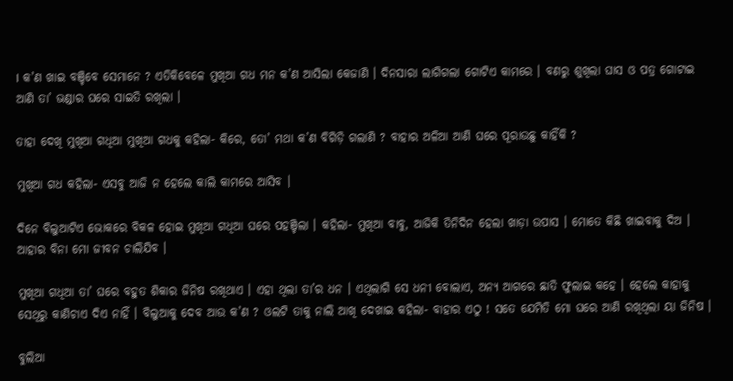। କ’ଣ ଖାଇ ବଞ୍ଚିବେ ସେମାନେ ? ଏତିକିବେଳେ ମୁଖିଆ ଗଧ ମନ କ’ଣ ଆସିଲା କେଜାଣି । ଦିନସାରା ଲାଗିଗଲା ଗୋଟିଏ କାମରେ । ବଣରୁ ଶୁଖିଲା ଘାସ ଓ ପତ୍ର ଗୋଟାଇ ଆଣି ତା’ ଭଣ୍ଡାର ଘରେ ସାଇତି ରଖିଲା ।

ତାହା ଦେଖି ମୁଖିଆ ଗଧିଆ ମୁଖିଆ ଗଧକୁ କହିଲା- କିରେ, ତୋ’ ମଥା କ’ଣ ବିଗିଡ଼ି ଗଲାଣି ? ବାହାର ଅଳିଆ ଆଣି ଘରେ ପୂରାଉଛୁ କାହିଁକି ?

ମୁଖିଆ ଗଧ କହିଲା- ଏସବୁ ଆଜି ନ ହେଲେ କାଲି କାମରେ ଆସିବ ।

ଦିନେ ବିଲୁଆଟିଏ ଭୋକରେ ବିକଳ ହୋଇ ମୁଖିଆ ଗଧିଆ ଘରେ ପହଞ୍ଚିଲା । କହିଲା- ମୁଖିଆ ବାବୁ, ଆଜିକି ତିନିଦିନ ହେଲା ଖାଡ଼ା ଉପାସ । ମୋତେ କିଛି ଖାଇବାକୁ ଦିଅ । ଆହାର ବିନା ମୋ ଜୀବନ ଚାଲିଯିବ ।

ମୁଖିଆ ଗଧିଆ ତା’ ଘରେ ବହୁତ ଶିକାର ଜିନିଷ ରଖିଥାଏ । ଏହା ଥିଲା ତା’ର ଧନ । ଏଥିଲାଗି ସେ ଧନୀ ବୋଲାଏ, ଅନ୍ୟ ଆଗରେ ଛାତି ଫୁଲାଇ କହେ । ହେଲେ କାହାକୁ ସେଥିରୁ କାଣିଚାଏ ଦିଏ ନାହିଁ । ବିଲୁଆକୁ ଦେବ ଆଉ କ’ଣ ? ଓଲଟି ତାକୁ ନାଲି ଆଖି ଦେଖାଇ କହିଲା- ବାହାର ଏଠୁ ! ସତେ ଯେମିତି ମୋ ଘରେ ଆଣି ରଖିଥିଲା ୟା ଜିନିଷ ।

ବୁଲିଆ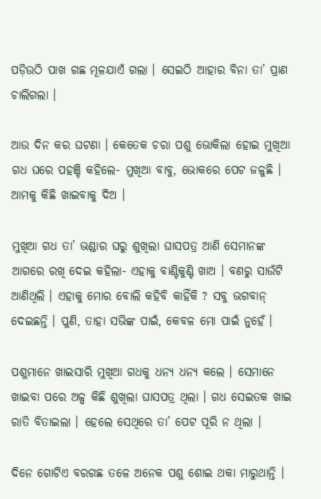ପଡ଼ିଉଠି ପାଖ ଗଛ ମୂଳଯାଏଁ ଗଲା । ସେଇଠି ଆହାର ବିନା ତା’ ପ୍ରାଣ ଚାଲିଗଲା ।

ଆଉ ଦିନ କର ଘଟଣା । କେତେକ ଚରା ପଶୁ ଭୋକିଲା ହୋଇ ମୁଖିଆ ଗଧ ଘରେ ପହଞ୍ଚି କହିଲେ- ମୁଖିଆ ବାବୁ, ଭୋକରେ ପେଟ ଜଳୁଛି । ଆମକୁ କିଛି ଖାଇବାକୁ ଦିଅ ।

ମୁଖିଆ ଗଧ ତା’ ଭଣ୍ଡାର ଘରୁ ଶୁଖିଲା ଘାସପତ୍ର ଆଣି ସେମାନଙ୍କ ଆଗରେ ରଖି ଦେଇ କହିଲା- ଏହାକୁ ବାଣ୍ଟିକୁଣ୍ଟି ଖାଅ । ବଣରୁ ସାଉଁଟି ଆଣିଥିଲି । ଏହାକୁ ମୋର ବୋଲି କହିବି କାହିଁକି ? ସବୁ ଭଗବାନ୍ ଦେଇଛନ୍ତି । ପୁଣି, ତାହା ସଭିଙ୍କ ପାଇଁ, କେବଳ ମୋ ପାଇଁ ନୁହେଁ ।

ପଶୁମାନେ ଖାଇସାରି ମୁଖିଆ ଗଧକୁ ଧନ୍ୟ ଧନ୍ୟ କଲେ । ସେମାନେ ଖାଇବା ପରେ ଅଳ୍ପ କିଛି ଶୁଖିଲା ଘାସପତ୍ର ଥିଲା । ଗଧ ସେଇତକ ଖାଇ ରାତି ବିତାଇଲା । ହେଲେ ସେଥିରେ ତା’ ପେଟ ପୂରି ନ ଥିଲା ।

ଦିନେ ଗୋଟିଏ ବରଗଛ ତଳେ ଅନେକ ପଶୁ ଶୋଇ ଥକା ମାରୁଥାନ୍ତି ।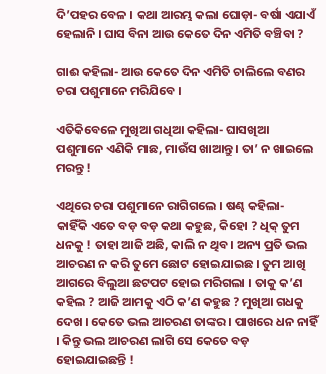ଦି’ପହର ବେଳ । କଥା ଆରମ୍ଭ କଲା ଘୋଡ଼ା- ବର୍ଷା ଏଯାଏଁ ହେଲାନି । ଘାସ ବିନା ଆଉ କେତେ ଦିନ ଏମିତି ବଞ୍ଚିବା ?

ଗାଈ କହିଲା- ଆଉ କେତେ ଦିନ ଏମିତି ଚାଲିଲେ ବଣର ଚରା ପଶୁମାନେ ମରିଯିବେ ।

ଏତିକିବେଳେ ମୁଖିଆ ଗଧିଆ କହିଲା- ଘାସଖିଆ ପଶୁମାନେ ଏଣିକି ମାଛ, ମାଉଁସ ଖାଆନ୍ତୁ । ତା’ ନ ଖାଇଲେ ମରନ୍ତୁ !

ଏଥିରେ ଚରା ପଶୁମାନେ ରାଗିଗଲେ । ଷଣ୍ଢ କହିଲା- କାହିଁକି ଏତେ ବଡ଼ ବଡ଼ କଥା କହୁଛ, କିହୋ ? ଧିକ୍ ତୁମ ଧନକୁ ! ତାହା ଆଜି ଅଛି, କାଲି ନ ଥିବ । ଅନ୍ୟ ପ୍ରତି ଭଲ ଆଚରଣ ନ କରି ତୁମେ ଛୋଟ ହୋଇଯାଇଛ । ତୁମ ଆଖି ଆଗରେ ବିଲୁଆ ଛଟପଟ ହୋଇ ମରିଗଲା । ତାକୁ କ’ଣ କହିଲ ? ଆଜି ଆମକୁ ଏଠି କ’ଣ କହୁଛ ? ମୁଖିଆ ଗଧକୁ ଦେଖ । କେତେ ଭଲ ଆଚରଣ ତାଙ୍କର । ପାଖରେ ଧନ ନାହିଁ । କିନ୍ତୁ ଭଲ ଆଚରଣ ଲାଗି ସେ କେତେ ବଡ଼ ହୋଇଯାଇଛନ୍ତି !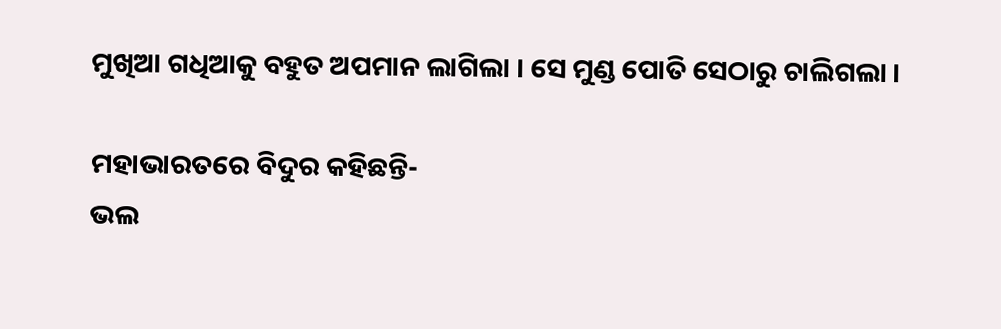ମୁଖିଆ ଗଧିଆକୁ ବହୁତ ଅପମାନ ଲାଗିଲା । ସେ ମୁଣ୍ଡ ପୋତି ସେଠାରୁ ଚାଲିଗଲା ।

ମହାଭାରତରେ ବିଦୁର କହିଛନ୍ତି-
ଭଲ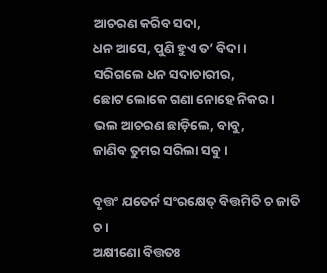ଆଚରଣ କରିବ ସଦା,
ଧନ ଆସେ, ପୁଣି ହୁଏ ତ’ ବିଦା ।
ସରିଗଲେ ଧନ ସଦାଚାରୀର,
ଛୋଟ ଲୋକେ ଗଣା ନୋହେ ନିକର ।
ଭଲ ଆଚରଣ ଛାଡ଼ିଲେ, ବାବୁ,
ଜାଣିବ ତୁମର ସରିଲା ସବୁ ।

ବୃତ୍ତଂ ଯତେର୍ନ ସଂରକ୍ଷେତ୍ ବିତ୍ତମିତି ଚ ଜାତି ଚ ।
ଅକ୍ଷୀଣୋ ବିତ୍ତତଃ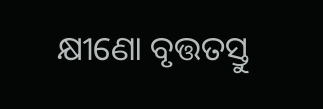କ୍ଷୀଣୋ ବୃତ୍ତତସ୍ତୁ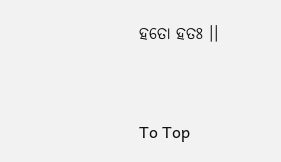ହତୋ ହତଃ ।।



To Top